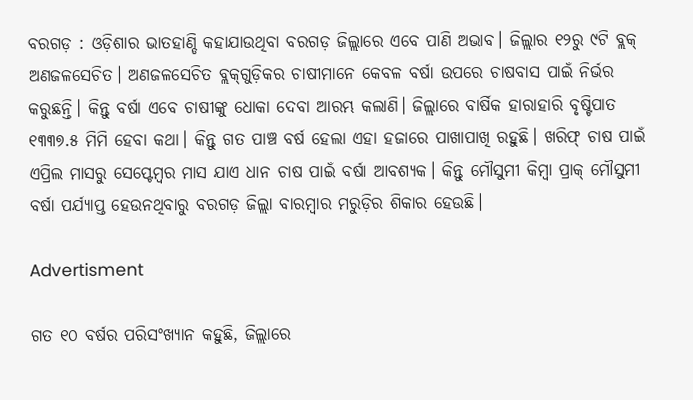ବରଗଡ଼ : ଓଡ଼ିଶାର ଭାତହାଣ୍ଡି କହାଯାଉଥିବା ବରଗଡ଼ ଜିଲ୍ଲାରେ ଏବେ ପାଣି ଅଭାବ। ଜିଲ୍ଲାର ୧୨ରୁ ୯ଟି ବ୍ଲକ୍‌ ଅଣ‌ଜଳସେଚିତ। ଅଣଜଳସେଚିତ ବ୍ଲକ୍‌ଗୁଡ଼ିକର ଚାଷୀମାନେ କେବଳ ବର୍ଷା ଉପରେ ଚାଷବାସ ପାଇଁ ନିର୍ଭର କରୁଛନ୍ତି। କିନ୍ତୁ ବର୍ଷା ଏବେ ଚାଷୀଙ୍କୁ ଧୋକା ଦେବା ଆରମ୍ଭ କଲାଣି। ଜିଲ୍ଲାରେ ବାର୍ଷିକ ହାରାହାରି ବୃଷ୍ଟିପାତ ୧୩୩୭.୫ ମିମି ହେବା କଥା। କିନ୍ତୁ ଗତ ପାଞ୍ଚ ବର୍ଷ ହେଲା ଏହା ହଜାରେ ପାଖାପାଖି ରହୁଛି। ଖରିଫ୍‌ ଚାଷ ପାଇଁ ଏପ୍ରିଲ ମାସରୁ ସେପ୍ଟେମ୍ବର ମାସ ଯାଏ ଧାନ ଚାଷ ପାଇଁ ବର୍ଷା ଆବଶ୍ୟକ। କିନ୍ତୁ ମୌସୁମୀ କିମ୍ବା ପ୍ରାକ୍‌ ମୌସୁମୀ ବର୍ଷା ପର୍ଯ୍ୟାପ୍ତ ହେଉନଥିବାରୁ ବରଗଡ଼ ଜିଲ୍ଲା ବାରମ୍ବାର ମରୁଡ଼ିର ଶିକାର ହେଉଛି।

Advertisment

ଗତ ୧୦ ବର୍ଷର ପରିସଂଖ୍ୟାନ କହୁଛି, ଜିଲ୍ଲାରେ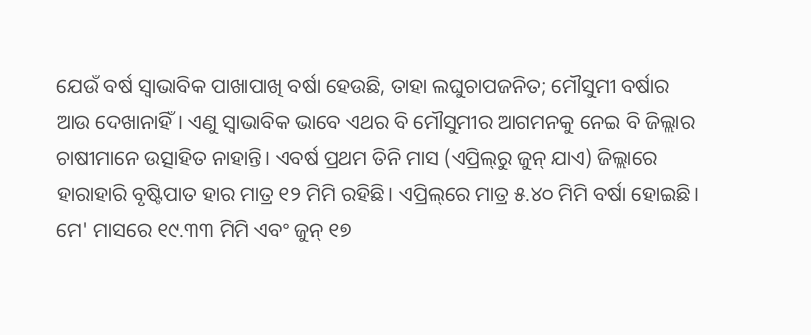ଯେଉଁ ବର୍ଷ ସ୍ବାଭାବିକ ପାଖାପାଖି ବର୍ଷା ହେଉଛି, ତାହା ଲଘୁଚାପଜନିତ; ମୌସୁମୀ ବର୍ଷାର ଆଉ ଦେଖାନାହିଁ। ଏଣୁ ସ୍ବାଭାବିକ ଭାବେ ଏଥର ବି ମୌସୁମୀର ଆଗମନକୁ ନେଇ ବି ଜିଲ୍ଲାର ଚାଷୀମାନେ ଉତ୍ସାହିତ ନାହାନ୍ତି। ଏବର୍ଷ ପ୍ରଥମ ତିନି ମାସ (ଏପ୍ରିଲ୍‌ରୁ ଜୁନ୍‌ ଯାଏ) ଜିଲ୍ଲାରେ ହାରାହାରି ବୃଷ୍ଟିପାତ ହାର ମାତ୍ର ୧୨ ମିମି ରହିଛି। ଏପ୍ରିଲ୍‌ରେ ମାତ୍ର ୫.୪୦ ମିମି ବର୍ଷା ହୋଇଛି। ମେ' ମାସରେ ୧୯.୩୩ ମିମି ଏବଂ ଜୁନ୍‌ ୧୭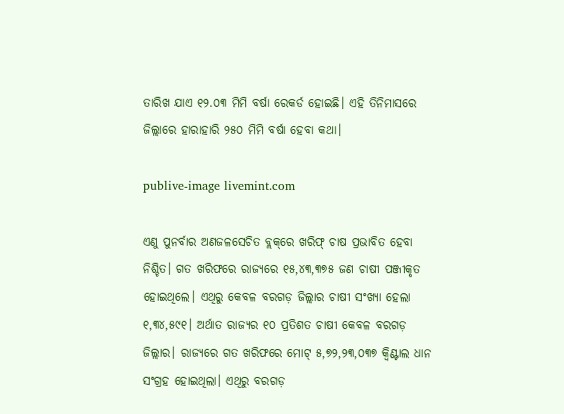ତାରିଖ ଯାଏ ୧୨.୦୩ ମିମି ବର୍ଷା ରେକର୍ଡ ହୋଇଛି। ଏହି ତିନିମାସରେ ଜିଲ୍ଲାରେ ହାରାହାରି ୨୫୦ ମିମି ବର୍ଷା ହେବା କଥା।

publive-image livemint.com

ଏଣୁ ପୁନର୍ବାର ଅଣ‌ଜଳସେଚିତ ବ୍ଲକ୍‌ରେ ଖରିଫ୍‌ ଚାଷ ପ୍ରଭାବିତ ହେବା ନିଶ୍ଚିତ। ଗତ ଖରିଫରେ ରାଜ୍ୟରେ ୧୫,୪୩,୩୭୫ ଜଣ ଚାଷୀ ପଞ୍ଜୀକୃତ ହୋଇଥିଲେ। ଏଥିରୁ କେବଳ ବରଗଡ଼ ଜିଲ୍ଲାର ଚାଷୀ ସଂଖ୍ୟା ହେଲା ୧,୩୪,୫୯୧। ଅର୍ଥାତ ରାଜ୍ୟର ୧୦ ପ୍ରତିଶତ ଚାଷୀ କେବଳ ବରଗଡ଼ ଜିଲ୍ଲାର। ରାଜ୍ୟରେ ଗତ ଖରିଫରେ ମୋଟ୍‌ ୫,୭୨,୨୩,୦୩୭ କ୍ବିଣ୍ଟାଲ ଧାନ ସଂଗ୍ରହ ହୋଇଥିଲା। ଏଥିରୁ ବରଗଡ଼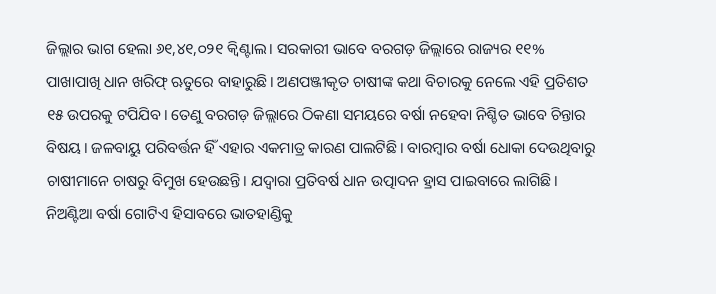ଜିଲ୍ଲାର ଭାଗ ହେଲା ୬୧,୪୧,୦୨୧ କ୍ବିଣ୍ଟାଲ। ସରକାରୀ ଭାବେ ବରଗଡ଼ ଜିଲ୍ଲାରେ ରାଜ୍ୟର ୧୧% ପାଖାପାଖି ଧାନ ଖରିଫ୍‌ ଋତୁରେ ବାହାରୁଛି। ଅଣପଞ୍ଜୀକୃତ ଚାଷୀଙ୍କ କଥା ବିଚାରକୁ ନେଲେ ଏହି ପ୍ରତିଶତ ୧୫ ଉପରକୁ ଟପିଯିବ। ତେଣୁ ବରଗଡ଼ ଜିଲ୍ଲାରେ ଠିକଣା ସମୟରେ ବର୍ଷା ନହେବା ନିଶ୍ଚିତ ଭାବେ ଚିନ୍ତାର ବିଷୟ। ଜଳବାୟୁ ପରିବର୍ତ୍ତନ ହିଁ ଏହାର ଏକମାତ୍ର କାରଣ ପାଲଟିଛି। ବାରମ୍ବାର ବର୍ଷା ଧୋକା ଦେଉଥିବାରୁ ଚାଷୀମାନେ ଚାଷରୁ ବିମୁଖ ହେଉଛନ୍ତି। ଯଦ୍ବାରା ପ୍ରତିବର୍ଷ ଧାନ ଉତ୍ପାଦନ ହ୍ରାସ ପାଇବାରେ ଲାଗିଛି। ନିଅଣ୍ଟିଆ ବର୍ଷା ଗୋଟିଏ ହିସାବରେ ଭାତହାଣ୍ଡିକୁ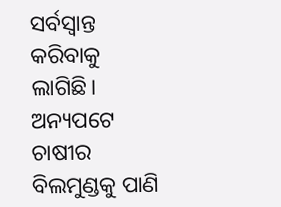ସର୍ବସ୍ବାନ୍ତ କରିବାକୁ ଲାଗିଛି। ଅନ୍ୟପଟେ ଚାଷୀର ବିଲମୁଣ୍ଡକୁ ପାଣି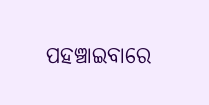ପହଞ୍ଚାଇବାରେ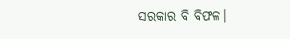ସରକାର ବି ବିଫଳ।